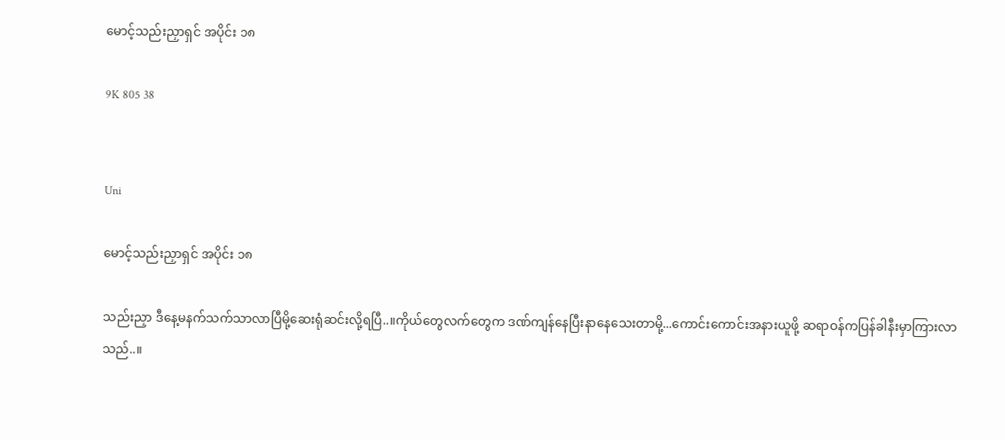မောင့်သည်းညှာရှင် အပိုင်း ၁၈

9K 805 38


Uni

မောင့်သည်းညှာရှင် အပိုင်း ၁၈

သည်းညှာ ဒီနေ့မနက်သက်သာလာပြီမို့ဆေးရုံဆင်းလို့ရပြီ..။ကိုယ်တွေလက်တွေက ဒဏ်ကျန်နေပြီးနာနေသေးတာမို့...ကောင်းကောင်းအနားယူဖို့ ဆရာဝန်ကပြန်ခါနီးမှာကြားလာသည်..။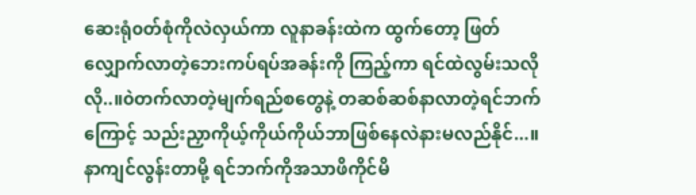ဆေးရုံ၀တ်စုံကိုလဲလှယ်ကာ လူနာခန်းထဲက ထွက်တော့ ဖြတ်လျှောက်လာတဲ့ဘေးကပ်ရပ်အခန်းကို ကြည့်ကာ ရင်ထဲလွမ်းသလိုလို..။၀ဲတက်လာတဲ့မျက်ရည်စတွေနဲ့ တဆစ်ဆစ်နာလာတဲ့ရင်ဘက်ကြောင့် သည်းညှာကိုယ့်ကိုယ်ကိုယ်ဘာဖြစ်နေလဲနားမလည်နိုင်...။နာကျင်လွန်းတာမို့ ရင်ဘက်ကိုအသာဖိကိုင်မိ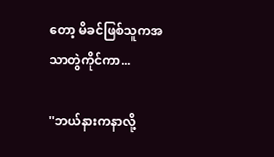တော့ မိခင်ဖြစ်သူကအသာတွဲကိုင်ကာ...

''ဘယ်နားကနာလို့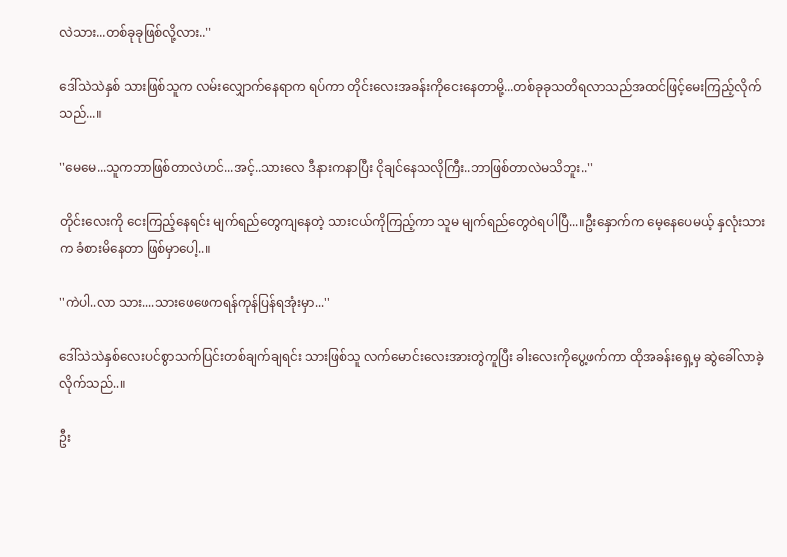လဲသား...တစ်ခုခုဖြစ်လို့လား..''

ဒေါ်သဲသဲနှစ် သားဖြစ်သူက လမ်းလျှောက်နေရာက ရပ်ကာ တိုင်းလေးအခန်းကိုငေးနေတာမို့...တစ်ခုခုသတိရလာသည်အထင်ဖြင့်မေးကြည့်လိုက်သည်...။

''မေမေ...သူကဘာဖြစ်တာလဲဟင်...အင့်..သားလေ ဒီနားကနာပြီး ငိုချင်နေသလိုကြီး..ဘာဖြစ်တာလဲမသိဘူး..''

တိုင်းလေးကို ငေးကြည့်နေရင်း မျက်ရည်တွေကျနေတဲ့ သားငယ်ကိုကြည့်ကာ သူမ မျက်ရည်တွေဝဲရပါပြီ...။ဦးနှောက်က မေ့နေပေမယ့် နှလုံးသားက ခံစားမိနေတာ ဖြစ်မှာပေါ့..။

''ကဲပါ..လာ သား....သားဖေဖေကရန်ကုန်ပြန်ရအုံးမှာ...''

ဒေါ်သဲသဲနှစ်လေးပင်စွာသက်ပြင်းတစ်ချက်ချရင်း သားဖြစ်သူ လက်မောင်းလေးအားတွဲကူပြီး ခါးလေးကိုပွေ့ဖက်ကာ ထိုအခန်းရှေ့မှ ဆွဲခေါ်လာခဲ့လိုက်သည်..။

ဦး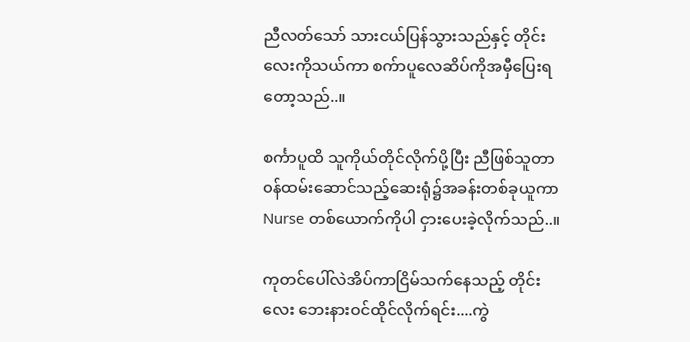ညီလတ်သော် သားငယ်ပြန်သွားသည်နှင့် တိုင်းလေးကိုသယ်ကာ စက်ာပူလေဆိပ်ကိုအမှီပြေးရတော့သည်..။

စင်္ကာပူထိ သူကိုယ်တိုင်လိုက်ပို့ပြီး ညီဖြစ်သူတာ၀န်ထမ်းဆောင်သည့်ဆေးရုံ၌အခန်းတစ်ခုယူကာ Nurse တစ်ယောက်ကိုပါ ငှားပေးခဲ့လိုက်သည်..။

ကုတင်ပေါ်လဲအိပ်ကာငြိမ်သက်နေသည့် တိုင်းလေး ဘေးနားဝင်ထိုင်လိုက်ရင်း....ကွဲ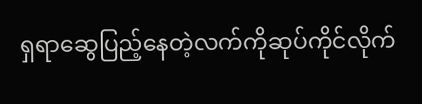ရှရာဆွေပြည့်နေတဲ့လက်ကိုဆုပ်ကိုင်လိုက်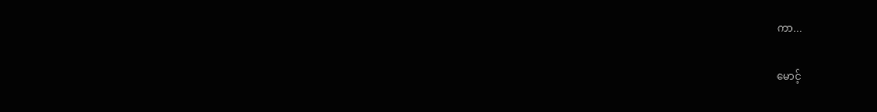ကာ...

မောင့်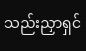သည်းညှာရှင်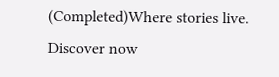(Completed)Where stories live. Discover now